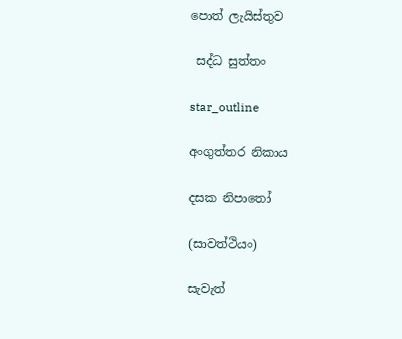පොත් ලැයිස්තුව

 සද්ධ සුත්තං

star_outline

අංගුත්තර නිකාය

දසක නිපාතෝ

(සාවත්ථියං)

සැවැත්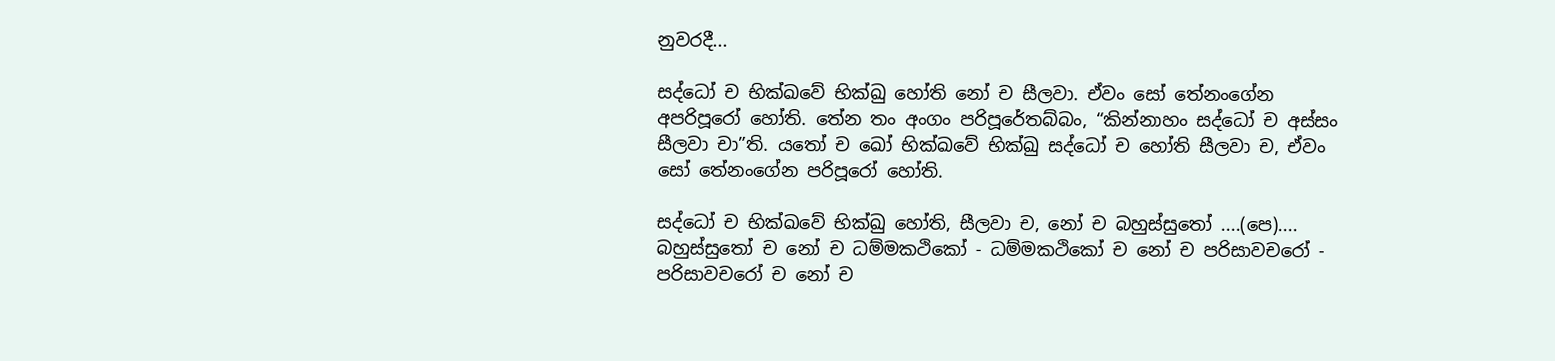නුවරදී...

සද්ධෝ ච භික්ඛවේ භික්ඛු හෝති නෝ ච සීලවා. ඒවං සෝ තේනංගේන අපරිපූරෝ හෝති. තේන තං අංගං පරිපූරේතබ්බං, “කින්නාහං සද්ධෝ ච අස්සං සීලවා චා”ති. යතෝ ච ඛෝ භික්ඛවේ භික්ඛු සද්ධෝ ච හෝති සීලවා ච, ඒවං සෝ තේනංගේන පරිපූරෝ හෝති.

සද්ධෝ ච භික්ඛවේ භික්ඛු හෝති, සීලවා ච, නෝ ච බහුස්සුතෝ ....(පෙ).... බහුස්සුතෝ ච නෝ ච ධම්මකථිකෝ - ධම්මකථිකෝ ච නෝ ච පරිසාවචරෝ - පරිසාවචරෝ ච නෝ ච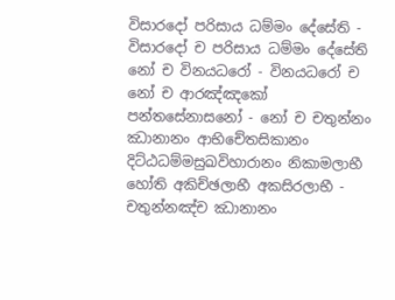විසාරදෝ පරිසාය ධම්මං දේසේති - විසාරදෝ ච පරිසාය ධම්මං දේසේති නෝ ච විනයධරෝ - විනයධරෝ ච නෝ ච ආරඤ්ඤකෝ පන්තසේනාසනෝ - නෝ ච චතුන්නං ඣානානං ආභිචේතසිකානං දිට්ඨධම්මසුඛවිහාරානං නිකාමලාභී හෝති අකිච්ඡලාභී අකසිරලාභී - චතුන්නඤ්ච ඣානානං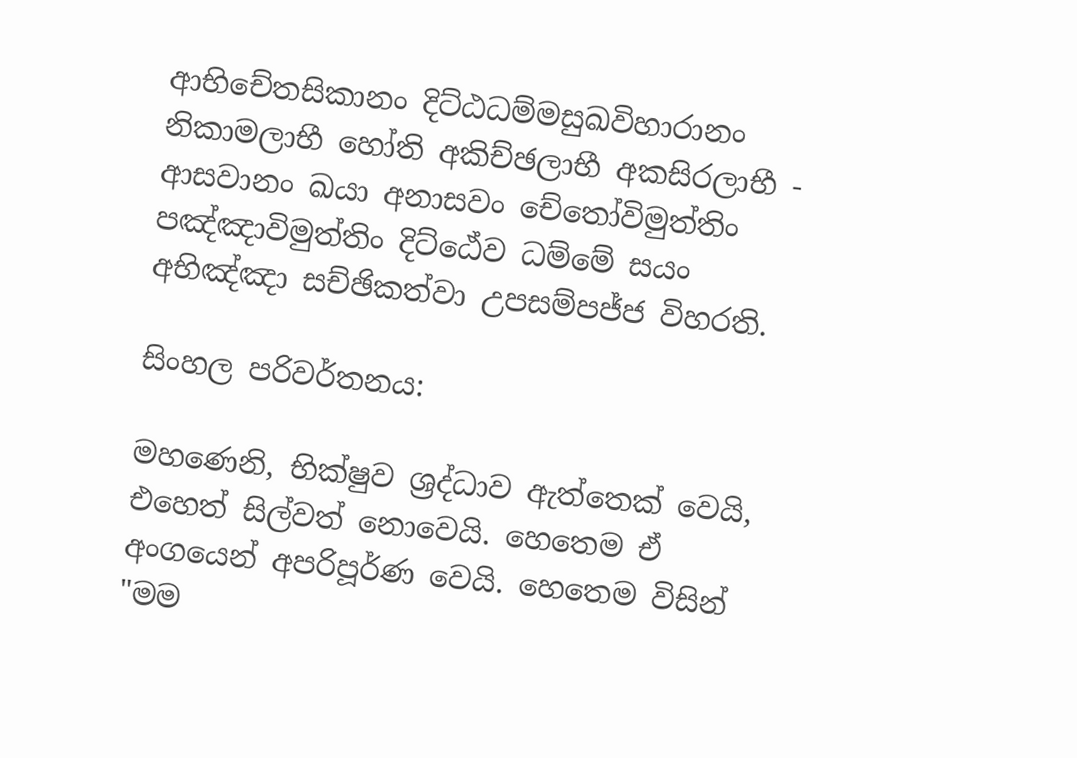ආභිචේතසිකානං දිට්ඨධම්මසුඛවිහාරානං නිකාමලාභී හෝති අකිච්ඡලාභී අකසිරලාභී - ආසවානං ඛයා අනාසවං චේතෝවිමුත්තිං පඤ්ඤාවිමුත්තිං දිට්ඨේව ධම්මේ සයං අභිඤ්ඤා සච්ඡිකත්වා උපසම්පජ්ජ විහරති.

සිංහල පරිවර්තනය:

මහණෙනි, භික්ෂුව ශ්‍රද්ධාව ඇත්තෙක් වෙයි, එහෙත් සිල්වත් නොවෙයි. හෙතෙම ඒ අංගයෙන් අපරිපූර්ණ වෙයි. හෙතෙම විසින් "මම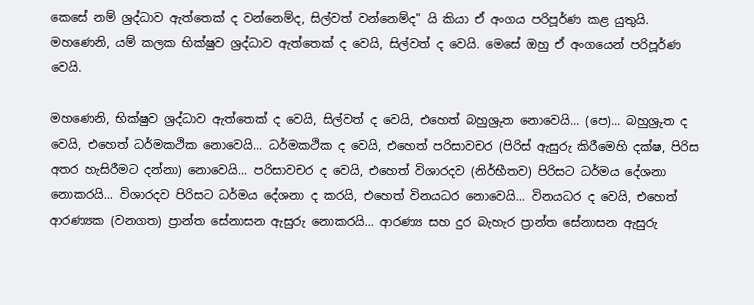කෙසේ නම් ශ්‍රද්ධාව ඇත්තෙක් ද වන්නෙම්ද, සිල්වත් වන්නෙම්ද" යි කියා ඒ අංගය පරිපූර්ණ කළ යුතුයි. මහණෙනි, යම් කලක භික්ෂුව ශ්‍රද්ධාව ඇත්තෙක් ද වෙයි, සිල්වත් ද වෙයි. මෙසේ ඔහු ඒ අංගයෙන් පරිපූර්ණ වෙයි.

මහණෙනි, භික්ෂුව ශ්‍රද්ධාව ඇත්තෙක් ද වෙයි, සිල්වත් ද වෙයි, එහෙත් බහුශ්‍රුත නොවෙයි... (පෙ)... බහුශ්‍රුත ද වෙයි, එහෙත් ධර්මකථික නොවෙයි... ධර්මකථික ද වෙයි, එහෙත් පරිසාවචර (පිරිස් ඇසුරු කිරීමෙහි දක්ෂ, පිරිස අතර හැසිරීමට දන්නා) නොවෙයි... පරිසාවචර ද වෙයි, එහෙත් විශාරදව (නිර්භීතව) පිරිසට ධර්මය දේශනා නොකරයි... විශාරදව පිරිසට ධර්මය දේශනා ද කරයි, එහෙත් විනයධර නොවෙයි... විනයධර ද වෙයි, එහෙත් ආරණ්‍යක (වනගත) ප්‍රාන්ත සේනාසන ඇසුරු නොකරයි... ආරණ්‍ය සහ දුර බැහැර ප්‍රාන්ත සේනාසන ඇසුරු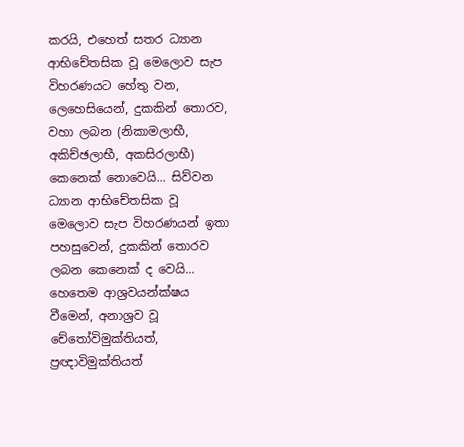කරයි, එහෙත් සතර ධ්‍යාන ආභිචේතසික වූ මෙලොව සැප විහරණයට හේතු වන, ලෙහෙසියෙන්, දුකකින් තොරව, වහා ලබන (නිකාමලාභී, අකිච්ඡලාභී, අකසිරලාභී) කෙනෙක් නොවෙයි... සිව්වන ධ්‍යාන ආභිචේතසික වූ මෙලොව සැප විහරණයන් ඉතා පහසුවෙන්, දුකකින් තොරව ලබන කෙනෙක් ද වෙයි... හෙතෙම ආශ්‍රවයන්ක්ෂය වීමෙන්, අනාශ්‍රව වූ චේතෝවිමුක්තියත්, ප්‍රඥාවිමුක්තියත්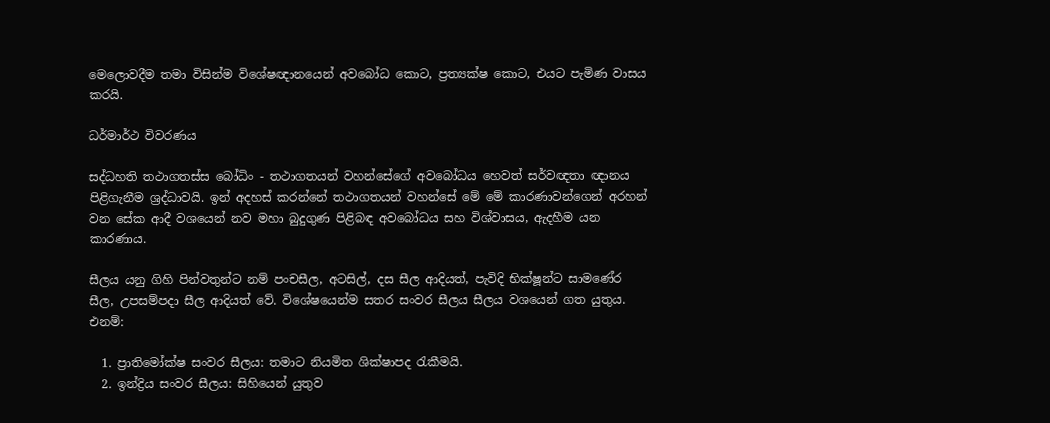මෙලොවදීම තමා විසින්ම විශේෂඥානයෙන් අවබෝධ කොට, ප්‍රත්‍යක්ෂ කොට, එයට පැමිණ වාසය කරයි.

ධර්මාර්ථ විවරණය

සද්ධහති තථාගතස්ස බෝධිං - තථාගතයන් වහන්සේගේ අවබෝධය හෙවත් සර්වඥතා ඥානය පිළිගැනීම ශ්‍රද්ධාවයි. ඉන් අදහස් කරන්නේ තථාගතයන් වහන්සේ මේ මේ කාරණාවන්ගෙන් අරහන් වන සේක ආදී වශයෙන් නව මහා බුදුගුණ පිළිබඳ අවබෝධය සහ විශ්වාසය, ඇදහීම යන කාරණාය.

සීලය යනු ගිහි පින්වතුන්ට නම් පංචසීල, අටසිල්, දස සීල ආදියත්, පැවිදි භික්ෂූන්ට සාමණේර සීල, උපසම්පදා සීල ආදියත් වේ. විශේෂයෙන්ම සතර සංවර සීලය සීලය වශයෙන් ගත යුතුය. එනම්:

  1. ප්‍රාතිමෝක්ෂ සංවර සීලය: තමාට නියමිත ශික්ෂාපද රැකීමයි.
  2. ඉන්ද්‍රිය සංවර සීලය: සිහියෙන් යුතුව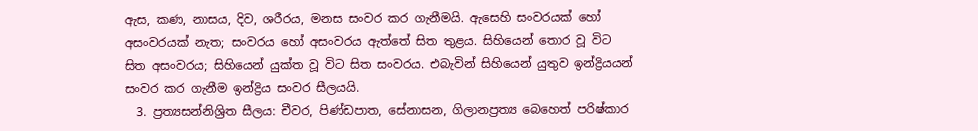ඇස, කණ, නාසය, දිව, ශරීරය, මනස සංවර කර ගැනීමයි. ඇසෙහි සංවරයක් හෝ අසංවරයක් නැත; සංවරය හෝ අසංවරය ඇත්තේ සිත තුළය. සිහියෙන් තොර වූ විට සිත අසංවරය; සිහියෙන් යුක්ත වූ විට සිත සංවරය. එබැවින් සිහියෙන් යුතුව ඉන්ද්‍රියයන් සංවර කර ගැනීම ඉන්ද්‍රිය සංවර සීලයයි.
  3. ප්‍රත්‍යසන්නිශ්‍රිත සීලය: චීවර, පිණ්ඩපාත, සේනාසන, ගිලානප්‍රත්‍ය බෙහෙත් පරිෂ්කාර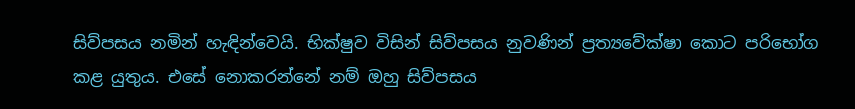සිව්පසය නමින් හැඳින්වෙයි. භික්ෂුව විසින් සිව්පසය නුවණින් ප්‍රත්‍යවේක්ෂා කොට පරිභෝග කළ යුතුය. එසේ නොකරන්නේ නම් ඔහු සිව්පසය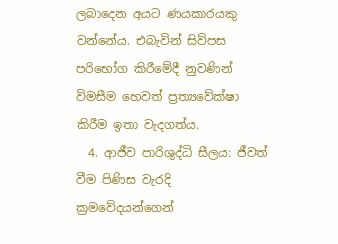ලබාදෙන අයට ණයකාරයකු වන්නේය. එබැවින් සිව්පස පරිභෝග කිරීමේදී නුවණින් විමසීම හෙවත් ප්‍රත්‍යවේක්ෂා කිරීම ඉතා වැදගත්ය.
  4. ආජීව පාරිශුද්ධි සීලය: ජීවත් වීම පිණිස වැරදි ක්‍රමවේදයන්ගෙන්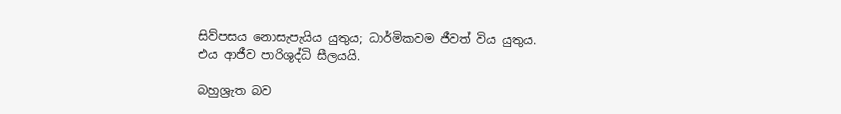සිව්පසය නොසැපැයිය යුතුය; ධාර්මිකවම ජීවත් විය යුතුය. එය ආජීව පාරිශුද්ධි සීලයයි.

බහුශ්‍රැත බව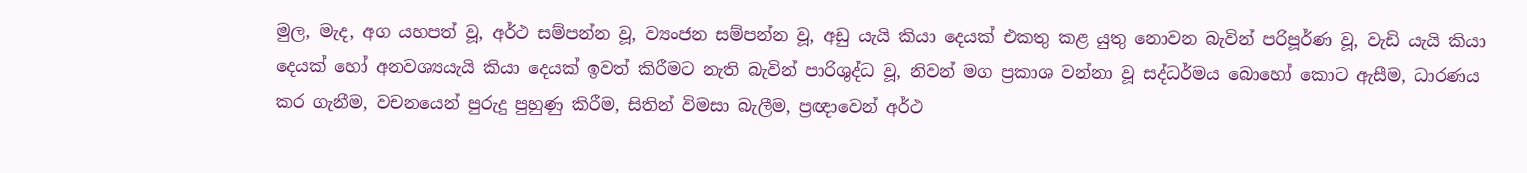මුල, මැද, අග යහපත් වූ, අර්ථ සම්පන්න වූ, ව්‍යංජන සම්පන්න වූ, අඩු යැයි කියා දෙයක් එකතු කළ යුතු නොවන බැවින් පරිපූර්ණ වූ, වැඩි යැයි කියා දෙයක් හෝ අනවශ්‍යයැයි කියා දෙයක් ඉවත් කිරීමට නැති බැවින් පාරිශුද්ධ වූ, නිවන් මග ප්‍රකාශ වන්නා වූ සද්ධර්මය බොහෝ කොට ඇසීම, ධාරණය කර ගැනීම, වචනයෙන් පුරුදු පුහුණු කිරීම, සිතින් විමසා බැලීම, ප්‍රඥාවෙන් අර්ථ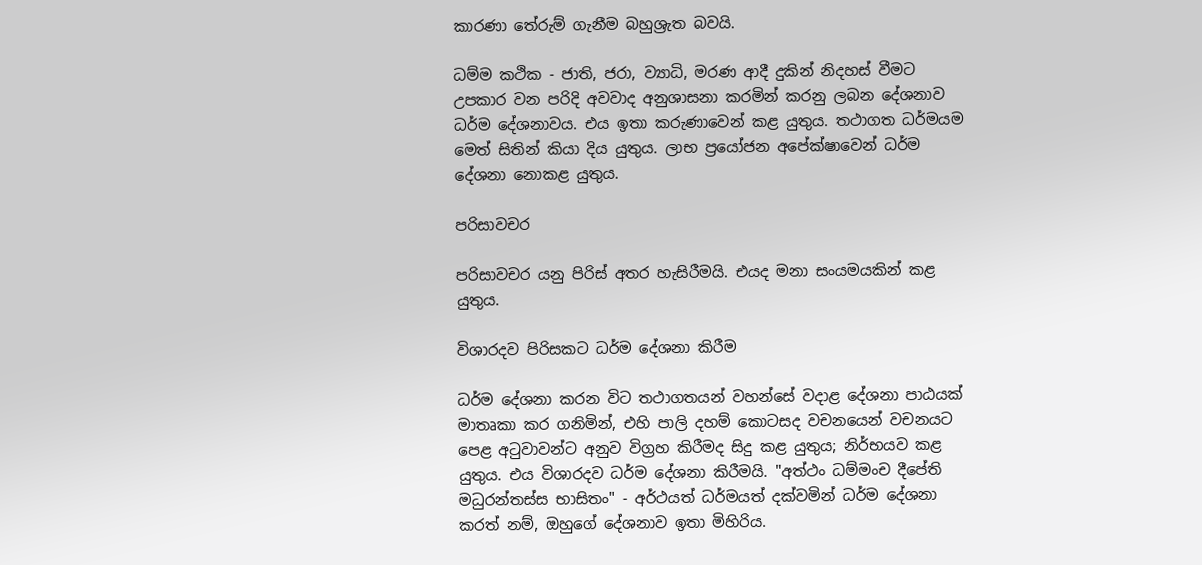කාරණා තේරුම් ගැනීම බහුශ්‍රැත බවයි.

ධම්ම කථික - ජාති, ජරා, ව්‍යාධි, මරණ ආදී දුකින් නිදහස් වීමට උපකාර වන පරිදි අවවාද අනුශාසනා කරමින් කරනු ලබන දේශනාව ධර්ම දේශනාවය. එය ඉතා කරුණාවෙන් කළ යුතුය. තථාගත ධර්මයම මෙත් සිතින් කියා දිය යුතුය. ලාභ ප්‍රයෝජන අපේක්ෂාවෙන් ධර්ම දේශනා නොකළ යුතුය.

පරිසාවචර

පරිසාවචර යනු පිරිස් අතර හැසිරීමයි. එයද මනා සංයමයකින් කළ යුතුය.

විශාරදව පිරිසකට ධර්ම දේශනා කිරීම

ධර්ම දේශනා කරන විට තථාගතයන් වහන්සේ වදාළ දේශනා පාඨයක් මාතෘකා කර ගනිමින්, එහි පාලි දහම් කොටසද වචනයෙන් වචනයට පෙළ අටුවාවන්ට අනුව විග්‍රහ කිරීමද සිදු කළ යුතුය; නිර්භයව කළ යුතුය. එය විශාරදව ධර්ම දේශනා කිරීමයි. "අත්ථං ධම්මංච දීපේති මධුරන්තස්ස භාසිතං" - අර්ථයත් ධර්මයත් දක්වමින් ධර්ම දේශනා කරත් නම්, ඔහුගේ දේශනාව ඉතා මිහිරිය.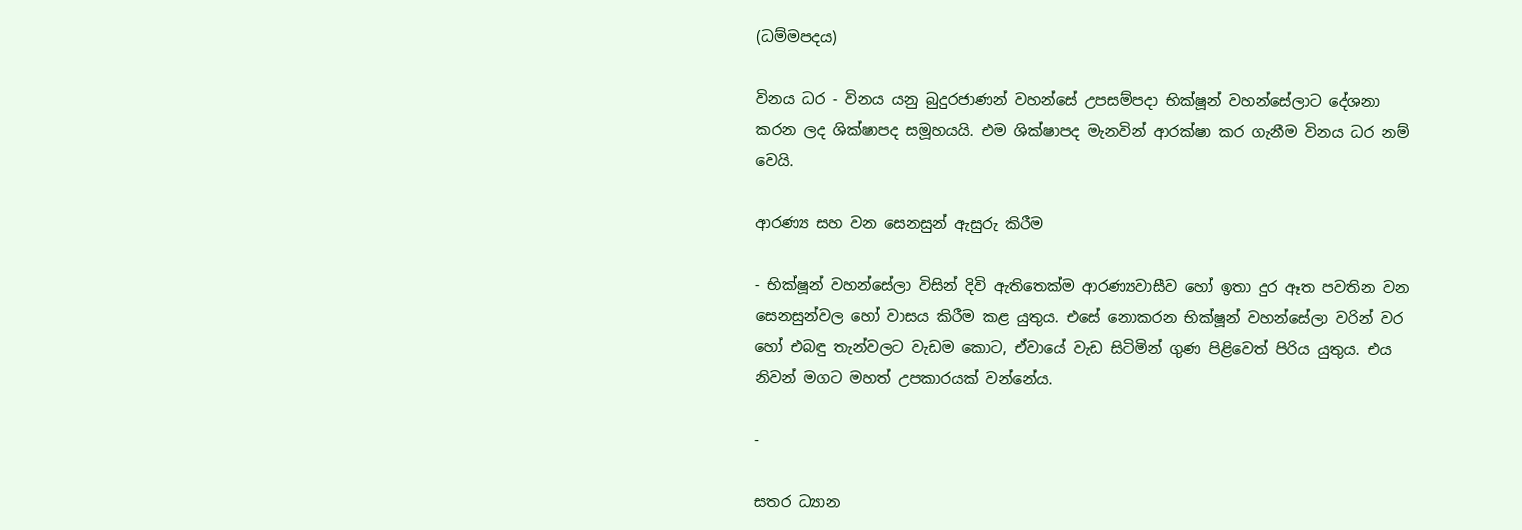(ධම්මපදය)

විනය ධර - විනය යනු බුදුරජාණන් වහන්සේ උපසම්පදා භික්ෂූන් වහන්සේලාට දේශනා කරන ලද ශික්ෂාපද සමූහයයි. එම ශික්ෂාපද මැනවින් ආරක්ෂා කර ගැනීම විනය ධර නම් වෙයි.

ආරණ්‍ය සහ වන සෙනසුන් ඇසුරු කිරීම

- භික්ෂූන් වහන්සේලා විසින් දිවි ඇතිතෙක්ම ආරණ්‍යවාසීව හෝ ඉතා දුර ඈත පවතින වන සෙනසුන්වල හෝ වාසය කිරීම කළ යුතුය. එසේ නොකරන භික්ෂූන් වහන්සේලා වරින් වර හෝ එබඳු තැන්වලට වැඩම කොට, ඒවායේ වැඩ සිටිමින් ගුණ පිළිවෙත් පිරිය යුතුය. එය නිවන් මගට මහත් උපකාරයක් වන්නේය.

-

සතර ධ්‍යාන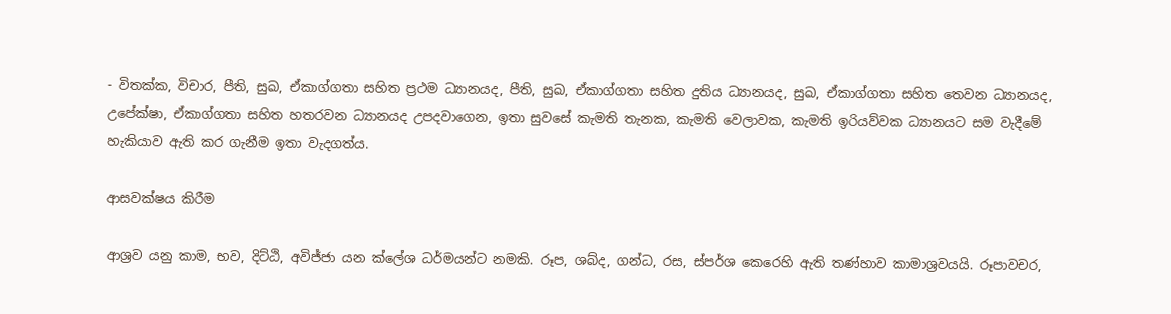- විතක්ක, විචාර, පීති, සුඛ, ඒකාග්ගතා සහිත ප්‍රථම ධ්‍යානයද, පීති, සුඛ, ඒකාග්ගතා සහිත දුතිය ධ්‍යානයද, සුඛ, ඒකාග්ගතා සහිත තෙවන ධ්‍යානයද, උපේක්ෂා, ඒකාග්ගතා සහිත හතරවන ධ්‍යානයද උපදවාගෙන, ඉතා සුවසේ කැමති තැනක, කැමති වෙලාවක, කැමති ඉරියව්වක ධ්‍යානයට සම වැදීමේ හැකියාව ඇති කර ගැනීම ඉතා වැදගත්ය.

ආසවක්ෂය කිරීම

ආශ්‍රව යනු කාම, භව, දිට්ඨි, අවිජ්ජා යන ක්ලේශ ධර්මයන්ට නමකි. රූප, ශබ්ද, ගන්ධ, රස, ස්පර්ශ කෙරෙහි ඇති තණ්හාව කාමාශ්‍රවයයි. රූපාවචර,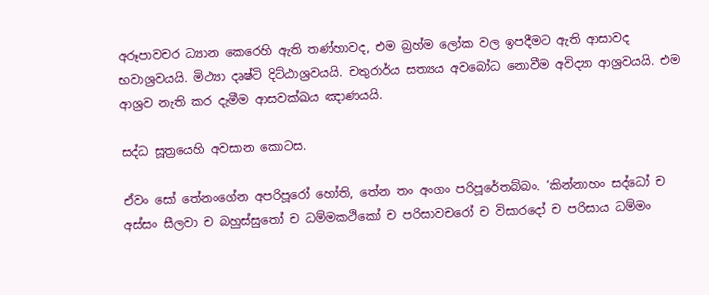අරූපාවචර ධ්‍යාන කෙරෙහි ඇති තණ්හාවද, එම බ්‍රහ්ම ලෝක වල ඉපදීමට ඇති ආසාවද භවාශ්‍රවයයි. මිථ්‍යා දෘෂ්ටි දිට්ඨාශ්‍රවයයි. චතුරාර්ය සත්‍යය අවබෝධ නොවීම අවිද්‍යා ආශ්‍රවයයි. එම ආශ්‍රව නැති කර දැමීම ආසවක්ඛය ඤාණයයි.

සද්ධ සූත්‍රයෙහි අවසාන කොටස.

ඒවං සෝ තේනංගේන අපරිපූරෝ හෝති, තේන තං අංගං පරිපූරේතබ්බං. ‘කින්නාහං සද්ධෝ ච අස්සං සීලවා ච බහුස්සුතෝ ච ධම්මකථිකෝ ච පරිසාවචරෝ ච විසාරදෝ ච පරිසාය ධම්මං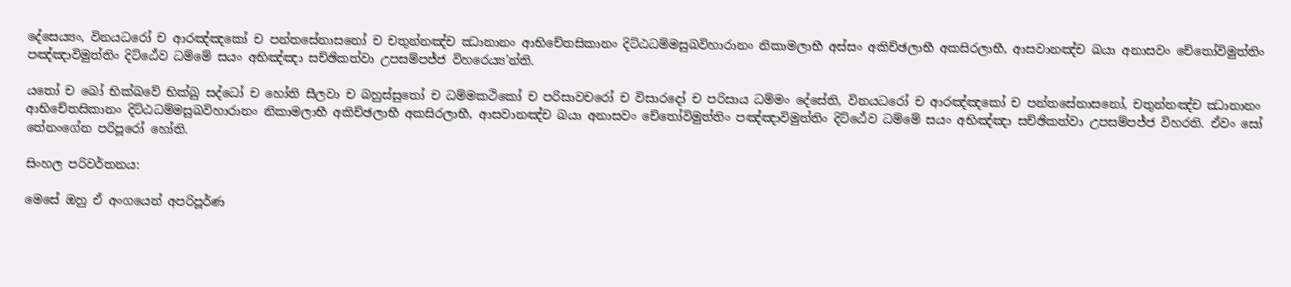දේසෙය්‍යං, විනයධරෝ ච ආරඤ්ඤකෝ ච පන්තසේනාසනෝ ච චතුන්නඤ්ච ඣානානං ආභිචේතසිකානං දිට්ඨධම්මසුඛවිහාරානං නිකාමලාභී අස්සං අකිච්ඡලාභී අකසිරලාභී, ආසවානඤ්ච ඛයා අනාසවං චේතෝවිමුත්තිං පඤ්ඤාවිමුත්තිං දිට්ඨේව ධම්මේ සයං අභිඤ්ඤා සච්ඡිකත්වා උපසම්පජ්ජ විහරෙය්‍ය’න්ති.

යතෝ ච ඛෝ භික්ඛවේ භික්ඛු සද්ධෝ ච හෝති සීලවා ච බහුස්සුතෝ ච ධම්මකථිකෝ ච පරිසාවචරෝ ච විසාරදෝ ච පරිසාය ධම්මං දේසේති, විනයධරෝ ච ආරඤ්ඤකෝ ච පන්තසේනාසනෝ, චතුන්නඤ්ච ඣානානං ආභිචේතසිකානං දිට්ඨධම්මසුඛවිහාරානං නිකාමලාභී අකිච්ඡලාභී අකසිරලාභී, ආසවානඤ්ච ඛයා අනාසවං චේතෝවිමුත්තිං පඤ්ඤාවිමුත්තිං දිට්ඨේව ධම්මේ සයං අභිඤ්ඤා සච්ඡිකත්වා උපසම්පජ්ජ විහරති. ඒවං සෝ තේනංගේන පරිපූරෝ හෝති.

සිංහල පරිවර්තනය:

මෙසේ ඔහු ඒ අංගයෙන් අපරිපූර්ණ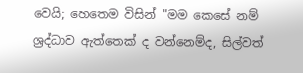වෙයි; හෙතෙම විසින් "මම කෙසේ නම් ශ්‍රද්ධාව ඇත්තෙක් ද වන්නෙම්ද, සිල්වත්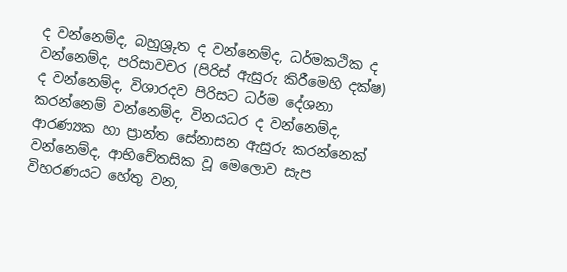ද වන්නෙම්ද, බහුශ්‍රුත ද වන්නෙම්ද, ධර්මකථික ද වන්නෙම්ද, පරිසාවචර (පිරිස් ඇසුරු කිරීමෙහි දක්ෂ) ද වන්නෙම්ද, විශාරදව පිරිසට ධර්ම දේශනා කරන්නෙම් වන්නෙම්ද, විනයධර ද වන්නෙම්ද, ආරණ්‍යක හා ප්‍රාන්ත සේනාසන ඇසුරු කරන්නෙක් වන්නෙම්ද, ආභිචේතසික වූ මෙලොව සැප විහරණයට හේතු වන,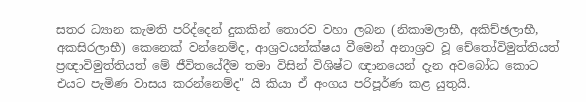සතර ධ්‍යාන කැමති පරිද්දෙන් දුකකින් තොරව වහා ලබන (නිකාමලාභී, අකිච්ඡලාභී, අකසිරලාභී) කෙනෙක් වන්නෙම්ද, ආශ්‍රවයන්ක්ෂය වීමෙන් අනාශ්‍රව වූ චේතෝවිමුත්තියත් ප්‍රඥාවිමුත්තියත් මේ ජීවිතයේදීම තමා විසින් විශිෂ්ට ඥානයෙන් දැන අවබෝධ කොට එයට පැමිණ වාසය කරන්නෙම්ද" යි කියා ඒ අංගය පරිපූර්ණ කළ යුතුයි.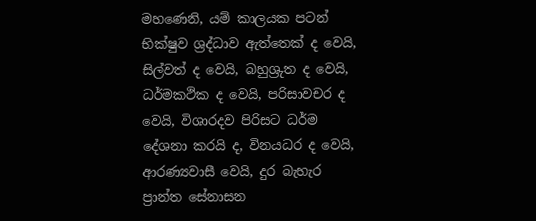මහණෙනි, යම් කාලයක පටන් භික්ෂුව ශ්‍රද්ධාව ඇත්තෙක් ද වෙයි, සිල්වත් ද වෙයි, බහුශ්‍රුත ද වෙයි, ධර්මකථික ද වෙයි, පරිසාවචර ද වෙයි, විශාරදව පිරිසට ධර්ම දේශනා කරයි ද, විනයධර ද වෙයි, ආරණ්‍යවාසී වෙයි, දුර බැහැර ප්‍රාන්ත සේනාසන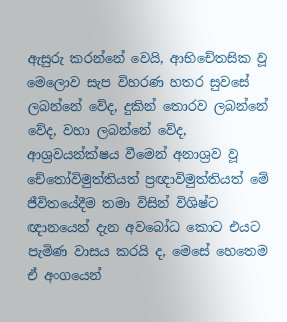ඇසුරු කරන්නේ වෙයි, ආභිචේතසික වූ මෙලොව සැප විහරණ හතර සුවසේ ලබන්නේ වේද, දුකින් තොරව ලබන්නේ වේද, වහා ලබන්නේ වේද, ආශ්‍රවයන්ක්ෂය වීමෙන් අනාශ්‍රව වූ චේතෝවිමුත්තියත් ප්‍රඥාවිමුත්තියත් මේ ජීවිතයේදීම තමා විසින් විශිෂ්ට ඥානයෙන් දැන අවබෝධ කොට එයට පැමිණ වාසය කරයි ද, මෙසේ හෙතෙම ඒ අංගයෙන්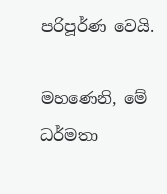පරිපූර්ණ වෙයි.

මහණෙනි, මේ ධර්මතා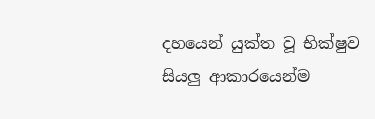දහයෙන් යුක්ත වූ භික්ෂුව සියලු ආකාරයෙන්ම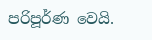පරිපූර්ණ වෙයි.